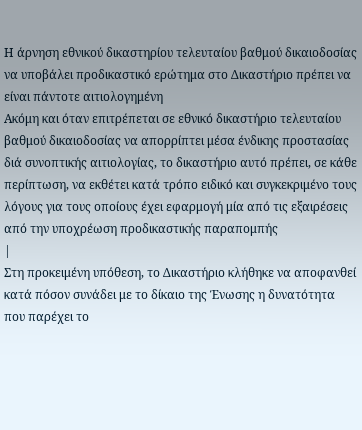Η άρνηση εθνικού δικαστηρίου τελευταίου βαθμού δικαιοδοσίας να υποβάλει προδικαστικό ερώτημα στο Δικαστήριο πρέπει να είναι πάντοτε αιτιολογημένη
Ακόμη και όταν επιτρέπεται σε εθνικό δικαστήριο τελευταίου βαθμού δικαιοδοσίας να απορρίπτει μέσα ένδικης προστασίας διά συνοπτικής αιτιολογίας, το δικαστήριο αυτό πρέπει, σε κάθε περίπτωση, να εκθέτει κατά τρόπο ειδικό και συγκεκριμένο τους λόγους για τους οποίους έχει εφαρμογή μία από τις εξαιρέσεις από την υποχρέωση προδικαστικής παραπομπής
|
Στη προκειμένη υπόθεση, το Δικαστήριο κλήθηκε να αποφανθεί κατά πόσον συνάδει με το δίκαιο της Ένωσης η δυνατότητα που παρέχει το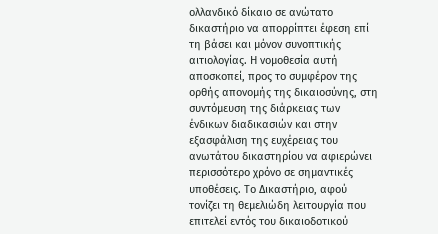ολλανδικό δίκαιο σε ανώτατο δικαστήριο να απορρίπτει έφεση επί τη βάσει και μόνον συνοπτικής αιτιολογίας. Η νομοθεσία αυτή αποσκοπεί, προς το συμφέρον της ορθής απονομής της δικαιοσύνης, στη συντόμευση της διάρκειας των ένδικων διαδικασιών και στην εξασφάλιση της ευχέρειας του ανωτάτου δικαστηρίου να αφιερώνει περισσότερο χρόνο σε σημαντικές υποθέσεις. Το Δικαστήριο, αφού τονίζει τη θεμελιώδη λειτουργία που επιτελεί εντός του δικαιοδοτικού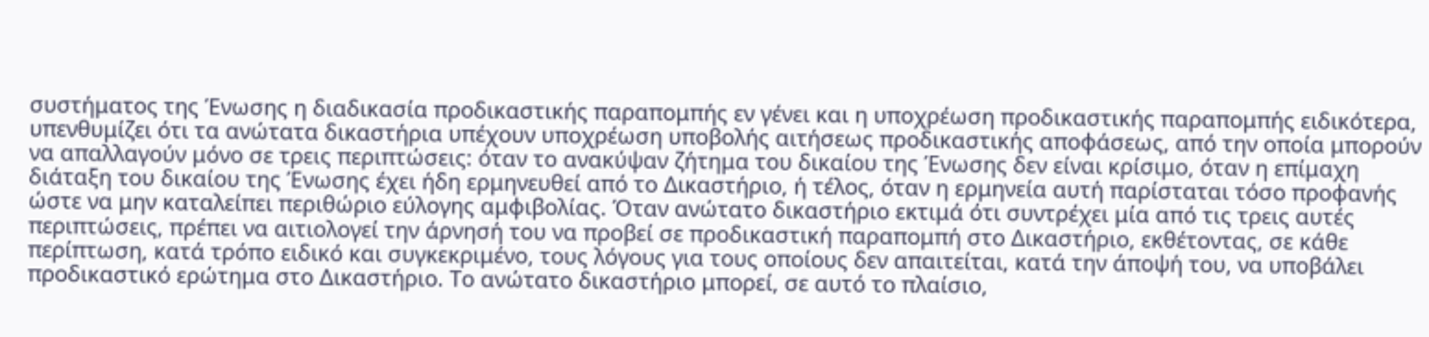συστήματος της Ένωσης η διαδικασία προδικαστικής παραπομπής εν γένει και η υποχρέωση προδικαστικής παραπομπής ειδικότερα, υπενθυμίζει ότι τα ανώτατα δικαστήρια υπέχουν υποχρέωση υποβολής αιτήσεως προδικαστικής αποφάσεως, από την οποία μπορούν να απαλλαγούν μόνο σε τρεις περιπτώσεις: όταν το ανακύψαν ζήτημα του δικαίου της Ένωσης δεν είναι κρίσιμο, όταν η επίμαχη διάταξη του δικαίου της Ένωσης έχει ήδη ερμηνευθεί από το Δικαστήριο, ή τέλος, όταν η ερμηνεία αυτή παρίσταται τόσο προφανής ώστε να μην καταλείπει περιθώριο εύλογης αμφιβολίας. Όταν ανώτατο δικαστήριο εκτιμά ότι συντρέχει μία από τις τρεις αυτές περιπτώσεις, πρέπει να αιτιολογεί την άρνησή του να προβεί σε προδικαστική παραπομπή στο Δικαστήριο, εκθέτοντας, σε κάθε περίπτωση, κατά τρόπο ειδικό και συγκεκριμένο, τους λόγους για τους οποίους δεν απαιτείται, κατά την άποψή του, να υποβάλει προδικαστικό ερώτημα στο Δικαστήριο. Το ανώτατο δικαστήριο μπορεί, σε αυτό το πλαίσιο,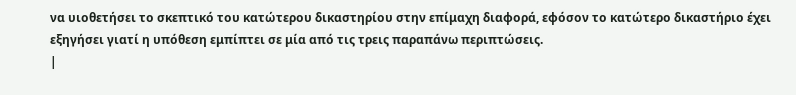να υιοθετήσει το σκεπτικό του κατώτερου δικαστηρίου στην επίμαχη διαφορά, εφόσον το κατώτερο δικαστήριο έχει εξηγήσει γιατί η υπόθεση εμπίπτει σε μία από τις τρεις παραπάνω περιπτώσεις.
|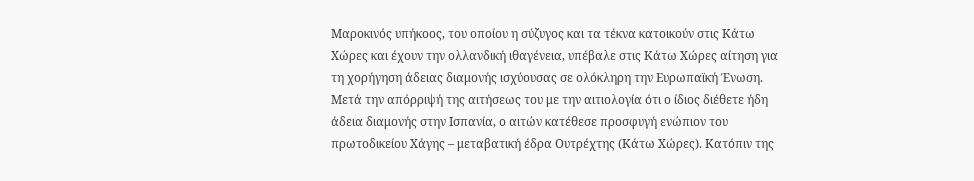Μαροκινός υπήκοος, του οποίου η σύζυγος και τα τέκνα κατοικούν στις Κάτω Χώρες και έχουν την ολλανδική ιθαγένεια, υπέβαλε στις Κάτω Χώρες αίτηση για τη χορήγηση άδειας διαμονής ισχύουσας σε ολόκληρη την Ευρωπαϊκή Ένωση. Μετά την απόρριψή της αιτήσεως του με την αιτιολογία ότι ο ίδιος διέθετε ήδη άδεια διαμονής στην Ισπανία, ο αιτών κατέθεσε προσφυγή ενώπιον του πρωτοδικείου Χάγης – μεταβατική έδρα Ουτρέχτης (Κάτω Χώρες). Κατόπιν της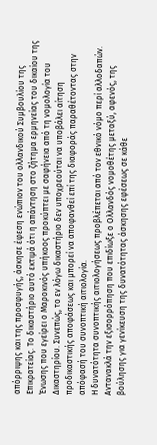απόρριψης και της προσφυγής, άσκησε έφεση ενώπιον του ολλανδικού Συμβουλίου της Επικρατείας. Το δικαστήριο αυτό εκτιμά ότι η απάντηση στο ζήτημα ερμηνείας του δικαίου της Ένωσης που εγείρει ο Μαροκινός υπήκοος προκύπτει με σαφήνεια από τη νομολογία του Δικαστηρίου. Συνεπώς, το εν λόγω δικαστήριο δεν υποχρεούται να υποβάλει αίτηση προδικαστικής αποφάσεως και μπορεί να αποφανθεί επί της διαφοράς παραθέτοντας στην απόφασή του συνοπτική αιτιολογία.
Η δυνατότητα συνοπτικής αιτιολογήσεως προβλέπεται από τον εθνικό νόμο περί αλλοδαπών. Αντανακλά την εξισορρόπηση που επιδίωξε ο Ολλανδός νομοθέτης μεταξύ, αφενός, της βούλησης για γενίκευση της δυνατότητας άσκησης εφέσεως σε κάθε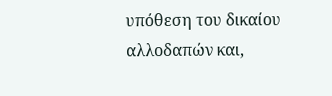υπόθεση του δικαίου αλλοδαπών και,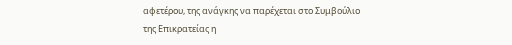αφετέρου, της ανάγκης να παρέχεται στο Συμβούλιο
της Επικρατείας η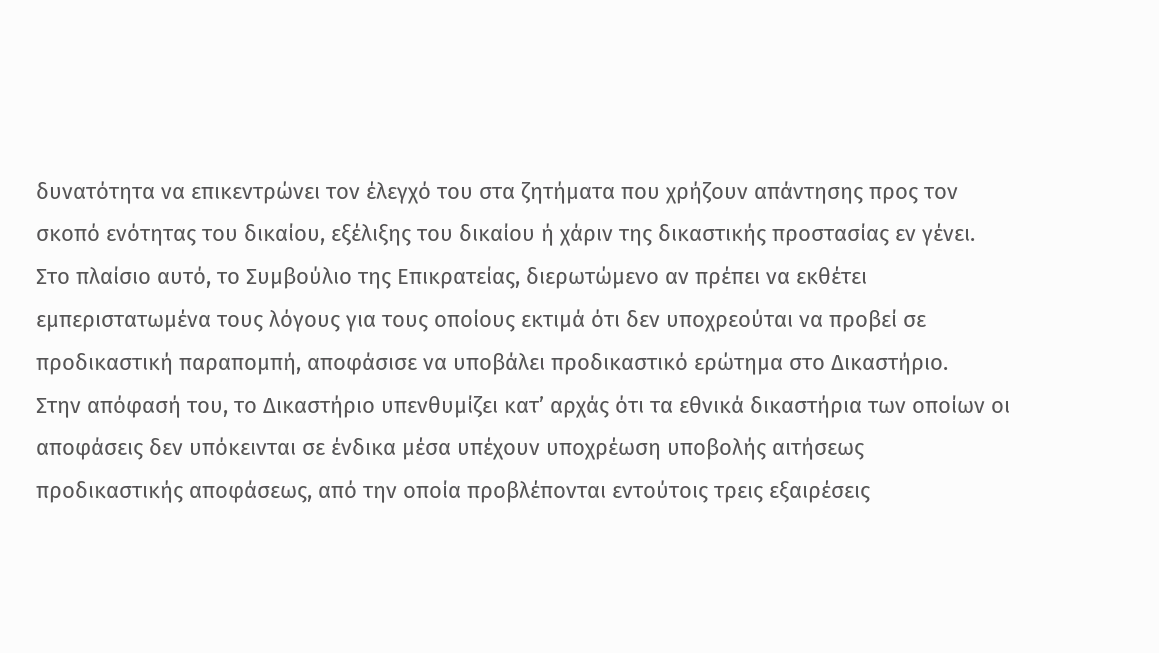δυνατότητα να επικεντρώνει τον έλεγχό του στα ζητήματα που χρήζουν απάντησης προς τον σκοπό ενότητας του δικαίου, εξέλιξης του δικαίου ή χάριν της δικαστικής προστασίας εν γένει.
Στο πλαίσιο αυτό, το Συμβούλιο της Επικρατείας, διερωτώμενο αν πρέπει να εκθέτει εμπεριστατωμένα τους λόγους για τους οποίους εκτιμά ότι δεν υποχρεούται να προβεί σε προδικαστική παραπομπή, αποφάσισε να υποβάλει προδικαστικό ερώτημα στο Δικαστήριο.
Στην απόφασή του, το Δικαστήριο υπενθυμίζει κατ’ αρχάς ότι τα εθνικά δικαστήρια των οποίων οι αποφάσεις δεν υπόκεινται σε ένδικα μέσα υπέχουν υποχρέωση υποβολής αιτήσεως προδικαστικής αποφάσεως, από την οποία προβλέπονται εντούτοις τρεις εξαιρέσεις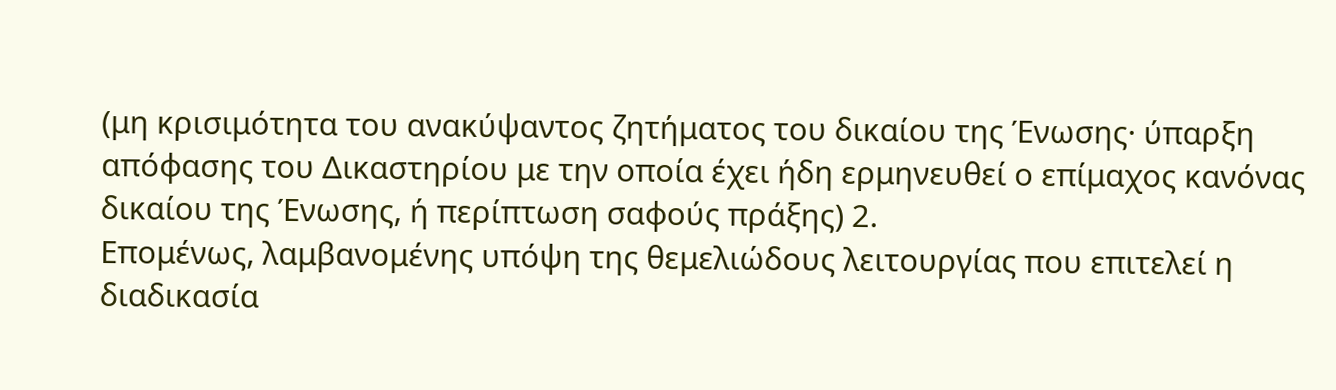(μη κρισιμότητα του ανακύψαντος ζητήματος του δικαίου της Ένωσης· ύπαρξη απόφασης του Δικαστηρίου με την οποία έχει ήδη ερμηνευθεί ο επίμαχος κανόνας δικαίου της Ένωσης, ή περίπτωση σαφούς πράξης) 2.
Επομένως, λαμβανομένης υπόψη της θεμελιώδους λειτουργίας που επιτελεί η διαδικασία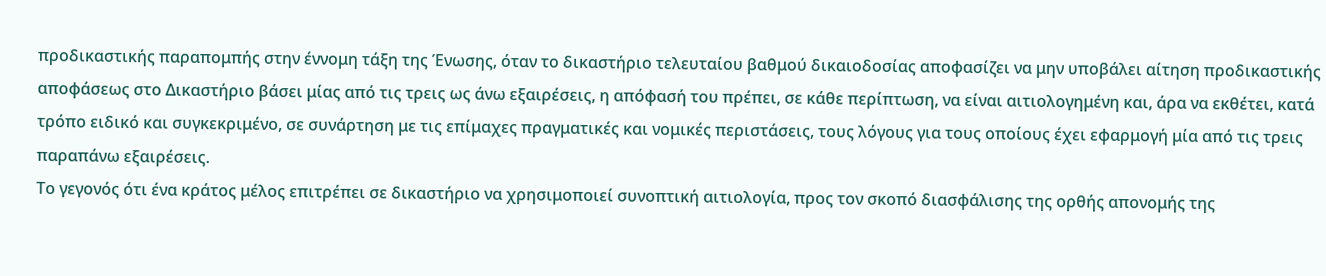προδικαστικής παραπομπής στην έννομη τάξη της Ένωσης, όταν το δικαστήριο τελευταίου βαθμού δικαιοδοσίας αποφασίζει να μην υποβάλει αίτηση προδικαστικής αποφάσεως στο Δικαστήριο βάσει μίας από τις τρεις ως άνω εξαιρέσεις, η απόφασή του πρέπει, σε κάθε περίπτωση, να είναι αιτιολογημένη και, άρα να εκθέτει, κατά τρόπο ειδικό και συγκεκριμένο, σε συνάρτηση με τις επίμαχες πραγματικές και νομικές περιστάσεις, τους λόγους για τους οποίους έχει εφαρμογή μία από τις τρεις παραπάνω εξαιρέσεις.
Το γεγονός ότι ένα κράτος μέλος επιτρέπει σε δικαστήριο να χρησιμοποιεί συνοπτική αιτιολογία, προς τον σκοπό διασφάλισης της ορθής απονομής της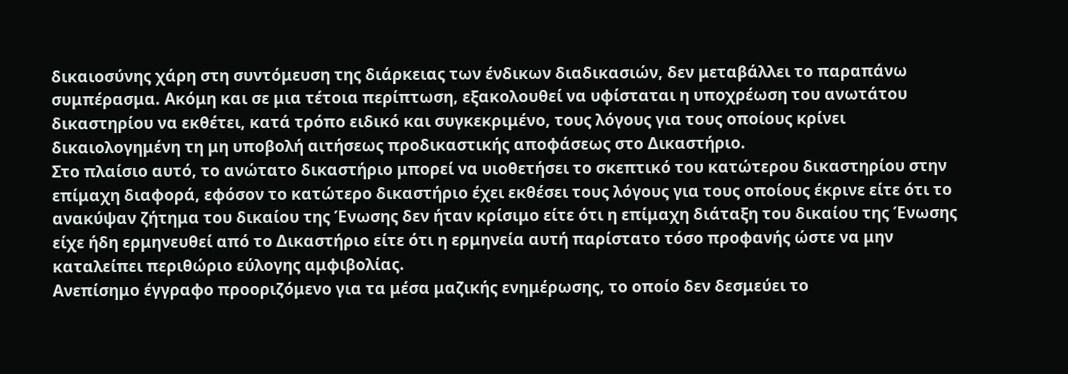δικαιοσύνης χάρη στη συντόμευση της διάρκειας των ένδικων διαδικασιών, δεν μεταβάλλει το παραπάνω συμπέρασμα. Ακόμη και σε μια τέτοια περίπτωση, εξακολουθεί να υφίσταται η υποχρέωση του ανωτάτου δικαστηρίου να εκθέτει, κατά τρόπο ειδικό και συγκεκριμένο, τους λόγους για τους οποίους κρίνει δικαιολογημένη τη μη υποβολή αιτήσεως προδικαστικής αποφάσεως στο Δικαστήριο.
Στο πλαίσιο αυτό, το ανώτατο δικαστήριο μπορεί να υιοθετήσει το σκεπτικό του κατώτερου δικαστηρίου στην επίμαχη διαφορά, εφόσον το κατώτερο δικαστήριο έχει εκθέσει τους λόγους για τους οποίους έκρινε είτε ότι το ανακύψαν ζήτημα του δικαίου της Ένωσης δεν ήταν κρίσιμο είτε ότι η επίμαχη διάταξη του δικαίου της Ένωσης είχε ήδη ερμηνευθεί από το Δικαστήριο είτε ότι η ερμηνεία αυτή παρίστατο τόσο προφανής ώστε να μην καταλείπει περιθώριο εύλογης αμφιβολίας.
Ανεπίσημο έγγραφο προοριζόμενο για τα μέσα μαζικής ενημέρωσης, το οποίο δεν δεσμεύει το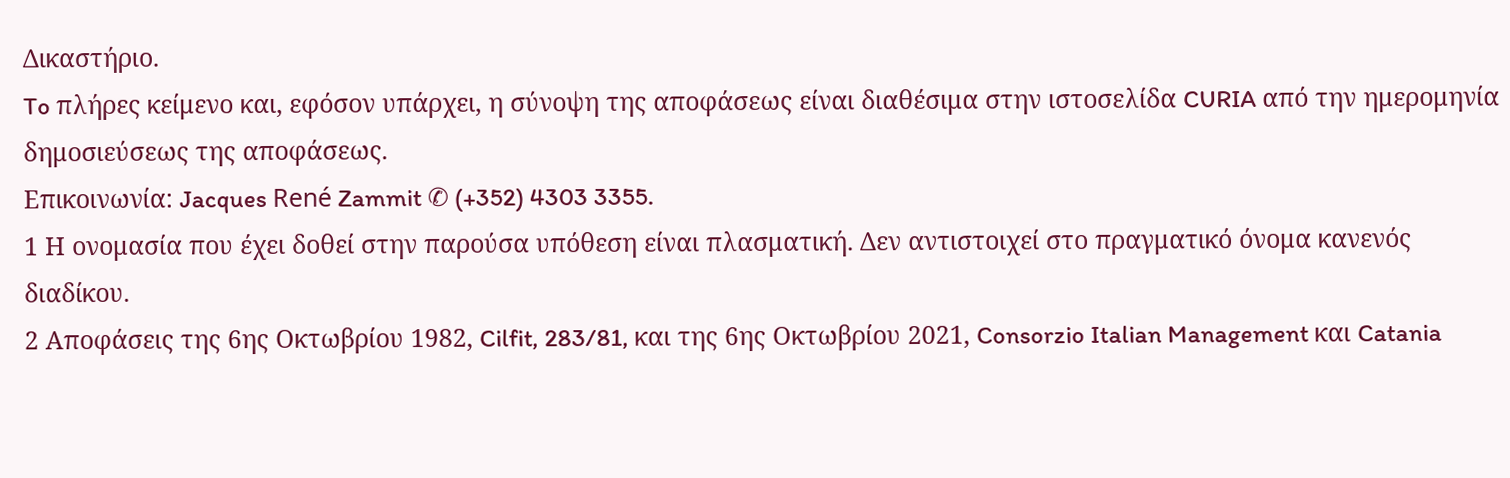Δικαστήριο.
To πλήρες κείμενο και, εφόσον υπάρχει, η σύνοψη της αποφάσεως είναι διαθέσιμα στην ιστοσελίδα CURIA από την ημερομηνία δημοσιεύσεως της αποφάσεως.
Επικοινωνία: Jacques René Zammit ✆ (+352) 4303 3355.
1 Η ονομασία που έχει δοθεί στην παρούσα υπόθεση είναι πλασματική. Δεν αντιστοιχεί στο πραγματικό όνομα κανενός διαδίκου.
2 Αποφάσεις της 6ης Οκτωβρίου 1982, Cilfit, 283/81, και της 6ης Οκτωβρίου 2021, Consorzio Italian Management και Catania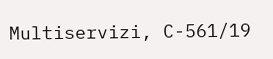Multiservizi, C-561/19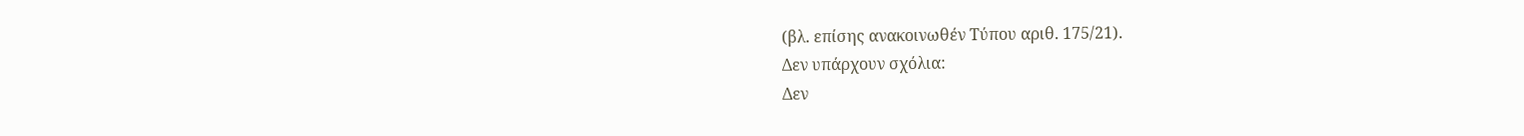(βλ. επίσης ανακοινωθέν Τύπου αριθ. 175/21).
Δεν υπάρχουν σχόλια:
Δεν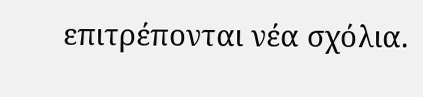επιτρέπονται νέα σχόλια.